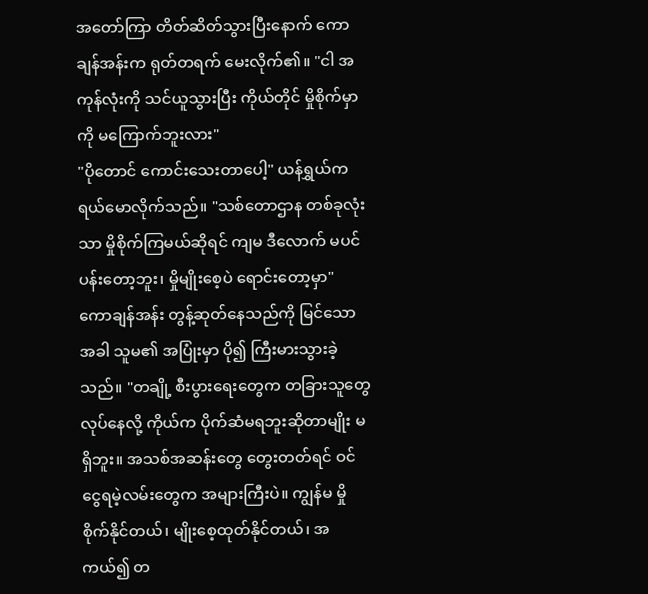အတော်ကြာ တိတ်ဆိတ်သွားပြီးနောက် ကောချန်အန်းက ရုတ်တရက် မေးလိုက်၏။ "ငါ အကုန်လုံးကို သင်ယူသွားပြီး ကိုယ်တိုင် မှိုစိုက်မှာကို မကြောက်ဘူးလား"
"ပိုတောင် ကောင်းသေးတာပေါ့" ယန်ရွှယ်က ရယ်မောလိုက်သည်။ "သစ်တောဌာန တစ်ခုလုံးသာ မှိုစိုက်ကြမယ်ဆိုရင် ကျမ ဒီလောက် မပင်ပန်းတော့ဘူး၊ မှိုမျိုးစေ့ပဲ ရောင်းတော့မှာ"
ကောချန်အန်း တွန့်ဆုတ်နေသည်ကို မြင်သောအခါ သူမ၏ အပြုံးမှာ ပို၍ ကြီးမားသွားခဲ့သည်။ "တချို့ စီးပွားရေးတွေက တခြားသူတွေ လုပ်နေလို့ ကိုယ်က ပိုက်ဆံမရဘူးဆိုတာမျိုး မရှိဘူး။ အသစ်အဆန်းတွေ တွေးတတ်ရင် ဝင်ငွေရမဲ့လမ်းတွေက အများကြီးပဲ။ ကျွန်မ မှိုစိုက်နိုင်တယ်၊ မျိုးစေ့ထုတ်နိုင်တယ်၊ အကယ်၍ တ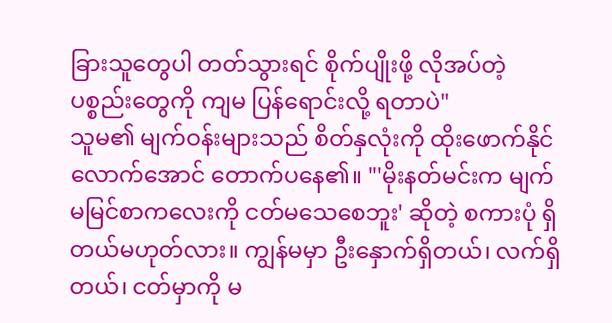ခြားသူတွေပါ တတ်သွားရင် စိုက်ပျိုးဖို့ လိုအပ်တဲ့ ပစ္စည်းတွေကို ကျမ ပြန်ရောင်းလို့ ရတာပဲ"
သူမ၏ မျက်ဝန်းများသည် စိတ်နှလုံးကို ထိုးဖောက်နိုင်လောက်အောင် တောက်ပနေ၏။ "'မိုးနတ်မင်းက မျက်မမြင်စာကလေးကို ငတ်မသေစေဘူး' ဆိုတဲ့ စကားပုံ ရှိတယ်မဟုတ်လား။ ကျွန်မမှာ ဦးနှောက်ရှိတယ်၊ လက်ရှိတယ်၊ ငတ်မှာကို မ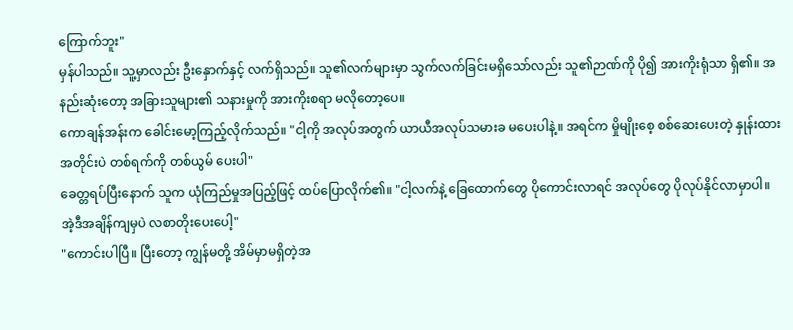ကြောက်ဘူး"
မှန်ပါသည်။ သူ့မှာလည်း ဦးနှောက်နှင့် လက်ရှိသည်။ သူ၏လက်များမှာ သွက်လက်ခြင်းမရှိသော်လည်း သူ၏ဉာဏ်ကို ပို၍ အားကိုးရုံသာ ရှိ၏။ အနည်းဆုံးတော့ အခြားသူများ၏ သနားမှုကို အားကိုးစရာ မလိုတော့ပေ။
ကောချန်အန်းက ခေါင်းမော့ကြည့်လိုက်သည်။ "ငါ့ကို အလုပ်အတွက် ယာယီအလုပ်သမားခ မပေးပါနဲ့။ အရင်က မှိုမျိုးစေ့ စစ်ဆေးပေးတဲ့ နှုန်းထားအတိုင်းပဲ တစ်ရက်ကို တစ်ယွမ် ပေးပါ"
ခေတ္တရပ်ပြီးနောက် သူက ယုံကြည်မှုအပြည့်ဖြင့် ထပ်ပြောလိုက်၏။ "ငါ့လက်နဲ့ ခြေထောက်တွေ ပိုကောင်းလာရင် အလုပ်တွေ ပိုလုပ်နိုင်လာမှာပါ။ အဲ့ဒီအချိန်ကျမှပဲ လစာတိုးပေးပေါ့"
"ကောင်းပါပြီ။ ပြီးတော့ ကျွန်မတို့ အိမ်မှာမရှိတဲ့အ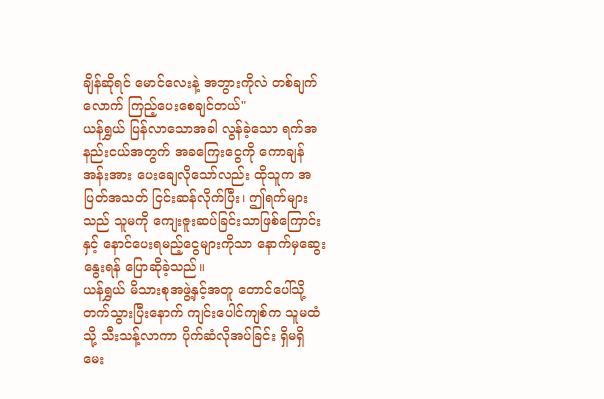ချိန်ဆိုရင် မောင်လေးနဲ့ အဘွားကိုလဲ တစ်ချက်လောက် ကြည့်ပေးစေချင်တယ်"
ယန်ရွှယ် ပြန်လာသောအခါ လွန်ခဲ့သော ရက်အနည်းငယ်အတွက် အခကြေးငွေကို ကောချန်အန်းအား ပေးချေလိုသော်လည်း ထိုသူက အပြတ်အသတ် ငြင်းဆန်လိုက်ပြီး၊ ဤရက်များသည် သူမကို ကျေးဇူးဆပ်ခြင်းသာဖြစ်ကြောင်းနှင့် နောင်ပေးရမည့်ငွေများကိုသာ နောက်မှဆွေးနွေးရန် ပြောဆိုခဲ့သည်။
ယန်ရွှယ် မိသားစုအဖွဲ့နှင့်အတူ တောင်ပေါ်သို့ တက်သွားပြီးနောက် ကျင်းပေါင်ကျစ်က သူမထံသို့ သီးသန့်လာကာ ပိုက်ဆံလိုအပ်ခြင်း ရှိမရှိ မေး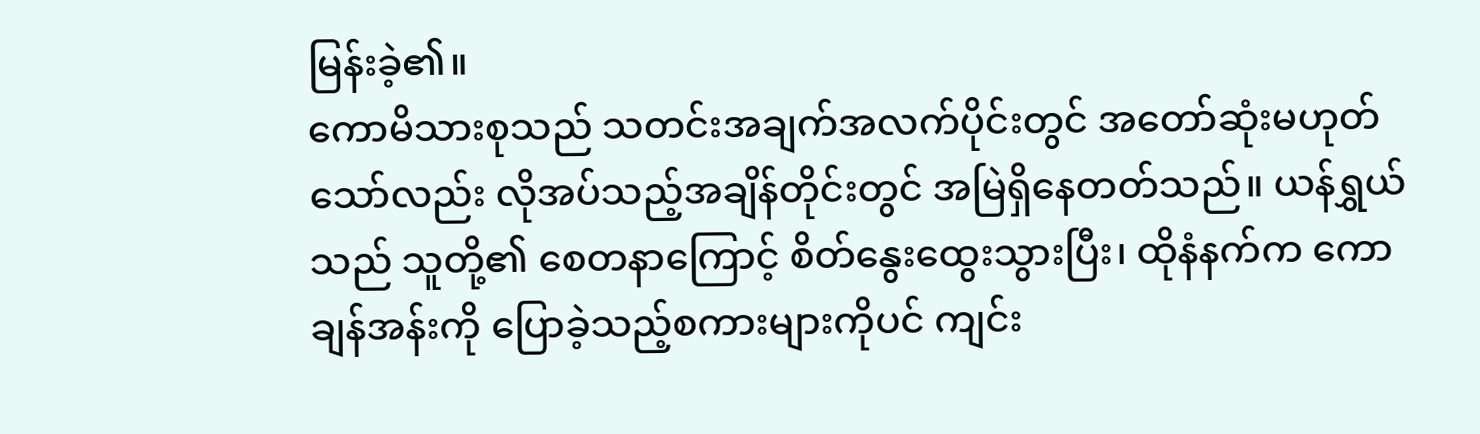မြန်းခဲ့၏။
ကောမိသားစုသည် သတင်းအချက်အလက်ပိုင်းတွင် အတော်ဆုံးမဟုတ်သော်လည်း လိုအပ်သည့်အချိန်တိုင်းတွင် အမြဲရှိနေတတ်သည်။ ယန်ရွှယ်သည် သူတို့၏ စေတနာကြောင့် စိတ်နွေးထွေးသွားပြီး၊ ထိုနံနက်က ကောချန်အန်းကို ပြောခဲ့သည့်စကားများကိုပင် ကျင်း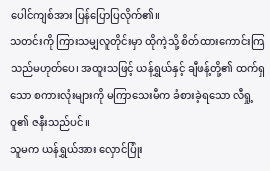ပေါင်ကျစ်အား ပြန်ပြောပြလိုက်၏။
သတင်းကို ကြားသမျှလူတိုင်းမှာ ထိုကဲ့သို့ စိတ်ထားကောင်းကြသည်မဟုတ်ပေ၊ အထူးသဖြင့် ယန်ရွှယ်နှင့် ချီဖန့်တို့၏ ထက်ရှသော စကားလုံးများကို မကြာသေးမီက ခံစားခဲ့ရသော လီရှု့ဝူ၏ ဇနီးသည်ပင်။
သူမက ယန်ရွှယ်အား လှောင်ပြုံး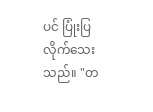ပင် ပြုံးပြလိုက်သေးသည်။ "တ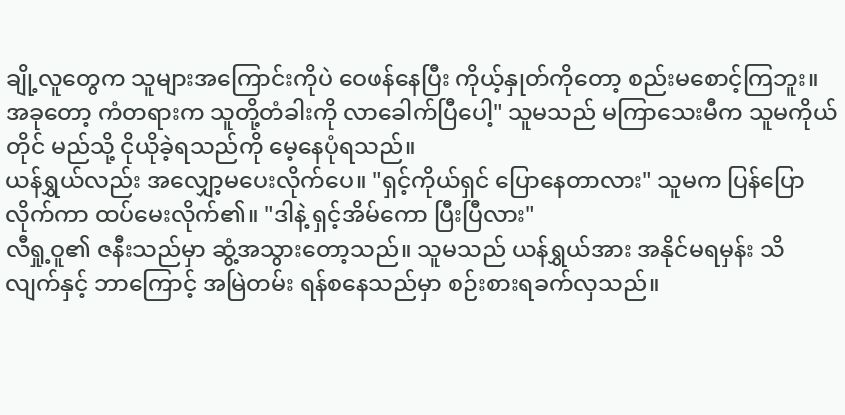ချို့လူတွေက သူများအကြောင်းကိုပဲ ဝေဖန်နေပြီး ကိုယ့်နှုတ်ကိုတော့ စည်းမစောင့်ကြဘူး။ အခုတော့ ကံတရားက သူတို့တံခါးကို လာခေါက်ပြီပေါ့" သူမသည် မကြာသေးမီက သူမကိုယ်တိုင် မည်သို့ ငိုယိုခဲ့ရသည်ကို မေ့နေပုံရသည်။
ယန်ရွှယ်လည်း အလျှော့မပေးလိုက်ပေ။ "ရှင့်ကိုယ်ရှင် ပြောနေတာလား" သူမက ပြန်ပြောလိုက်ကာ ထပ်မေးလိုက်၏။ "ဒါနဲ့ ရှင့်အိမ်ကော ပြီးပြီလား"
လီရှု့ဝူ၏ ဇနီးသည်မှာ ဆွံ့အသွားတော့သည်။ သူမသည် ယန်ရွှယ်အား အနိုင်မရမှန်း သိလျက်နှင့် ဘာကြောင့် အမြဲတမ်း ရန်စနေသည်မှာ စဉ်းစားရခက်လှသည်။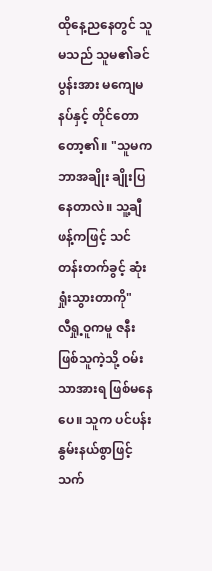ထိုနေ့ညနေတွင် သူမသည် သူမ၏ခင်ပွန်းအား မကျေမနပ်နှင့် တိုင်တောတော့၏။ "သူမက ဘာအချိုး ချိုးပြနေတာလဲ။ သူ့ချီဖန့်ကဖြင့် သင်တန်းတက်ခွင့် ဆုံးရှုံးသွားတာကို"
လီရှု့ဝူကမူ ဇနီးဖြစ်သူကဲ့သို့ ဝမ်းသာအားရ ဖြစ်မနေပေ။ သူက ပင်ပန်းနွမ်းနယ်စွာဖြင့် သက်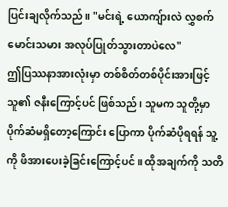ပြင်းချလိုက်သည်။ "မင်းရဲ့ ယောကျ်ားလဲ လွှစက်မောင်းသမား အလုပ်ပြုတ်သွားတာပဲလေ"
ဤပြဿနာအားလုံးမှာ တစ်စိတ်တစ်ပိုင်းအားဖြင့် သူ၏ ဇနီးကြောင့်ပင် ဖြစ်သည်၊ သူမက သူတို့မှာ ပိုက်ဆံမရှိတော့ကြောင်း ပြောကာ ပိုက်ဆံပိုရရန် သူ့ကို ဖိအားပေးခဲ့ခြင်းကြောင့်ပင်။ ထိုအချက်ကို သတိ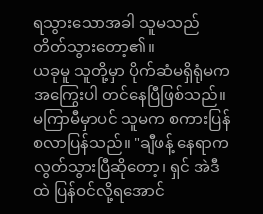ရသွားသောအခါ သူမသည် တိတ်သွားတော့၏။
ယခုမူ သူတို့မှာ ပိုက်ဆံမရှိရုံမက အကြွေးပါ တင်နေပြီဖြစ်သည်။ မကြာမီမှာပင် သူမက စကားပြန်စလာပြန်သည်။ "ချီဖန့် နေရာက လွတ်သွားပြီဆိုတော့၊ ရှင် အဲဒီထဲ ပြန်ဝင်လို့ရအောင်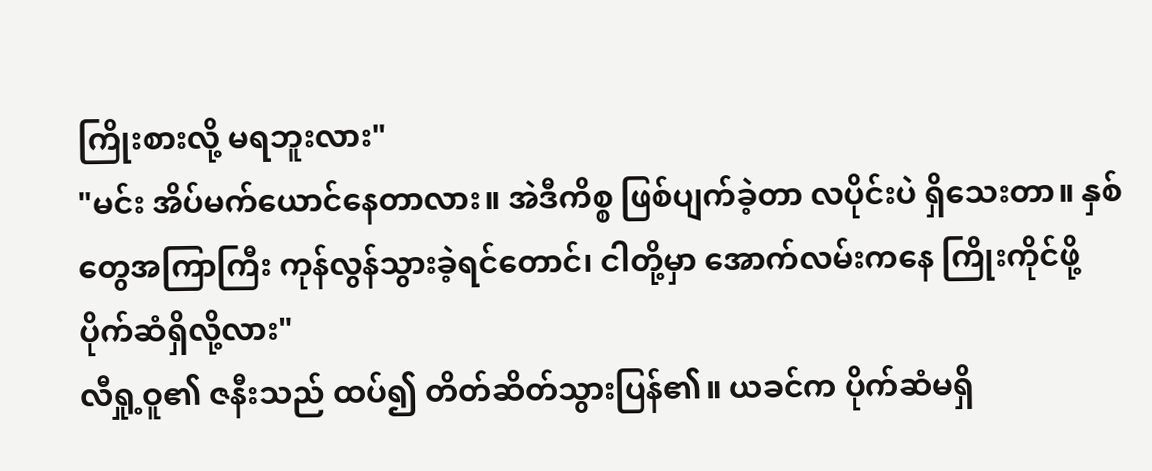ကြိုးစားလို့ မရဘူးလား"
"မင်း အိပ်မက်ယောင်နေတာလား။ အဲဒီကိစ္စ ဖြစ်ပျက်ခဲ့တာ လပိုင်းပဲ ရှိသေးတာ။ နှစ်တွေအကြာကြီး ကုန်လွန်သွားခဲ့ရင်တောင်၊ ငါတို့မှာ အောက်လမ်းကနေ ကြိုးကိုင်ဖို့ ပိုက်ဆံရှိလို့လား"
လီရှု့ဝူ၏ ဇနီးသည် ထပ်၍ တိတ်ဆိတ်သွားပြန်၏။ ယခင်က ပိုက်ဆံမရှိ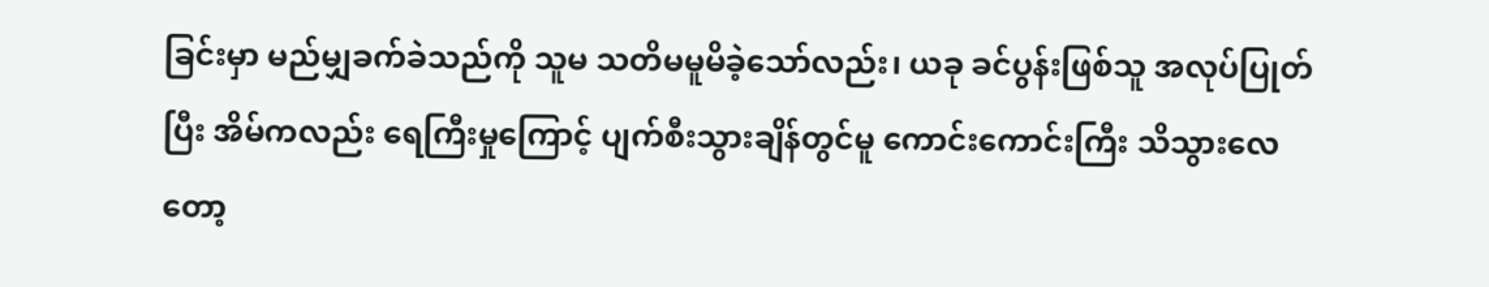ခြင်းမှာ မည်မျှခက်ခဲသည်ကို သူမ သတိမမူမိခဲ့သော်လည်း၊ ယခု ခင်ပွန်းဖြစ်သူ အလုပ်ပြုတ်ပြီး အိမ်ကလည်း ရေကြီးမှုကြောင့် ပျက်စီးသွားချိန်တွင်မူ ကောင်းကောင်းကြီး သိသွားလေတော့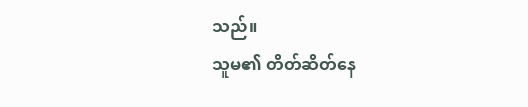သည်။
သူမ၏ တိတ်ဆိတ်နေ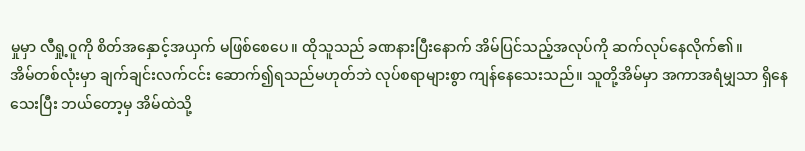မှုမှာ လီရှု့ဝူကို စိတ်အနှောင့်အယှက် မဖြစ်စေပေ။ ထိုသူသည် ခဏနားပြီးနောက် အိမ်ပြင်သည့်အလုပ်ကို ဆက်လုပ်နေလိုက်၏။
အိမ်တစ်လုံးမှာ ချက်ချင်းလက်ငင်း ဆောက်၍ရသည်မဟုတ်ဘဲ လုပ်စရာများစွာ ကျန်နေသေးသည်။ သူတို့အိမ်မှာ အကာအရံမျှသာ ရှိနေသေးပြီး ဘယ်တော့မှ အိမ်ထဲသို့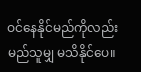ဝင်နေနိုင်မည်ကိုလည်း မည်သူမျှ မသိနိုင်ပေ။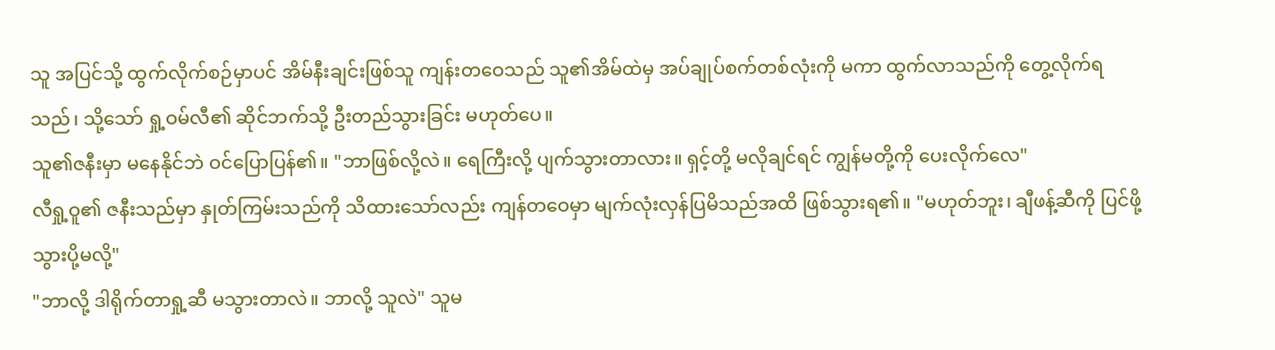သူ အပြင်သို့ ထွက်လိုက်စဉ်မှာပင် အိမ်နီးချင်းဖြစ်သူ ကျန်းတဝေသည် သူ၏အိမ်ထဲမှ အပ်ချုပ်စက်တစ်လုံးကို မကာ ထွက်လာသည်ကို တွေ့လိုက်ရသည်၊ သို့သော် ရှု့ဝမ်လီ၏ ဆိုင်ဘက်သို့ ဦးတည်သွားခြင်း မဟုတ်ပေ။
သူ၏ဇနီးမှာ မနေနိုင်ဘဲ ဝင်ပြောပြန်၏။ "ဘာဖြစ်လို့လဲ။ ရေကြီးလို့ ပျက်သွားတာလား။ ရှင့်တို့ မလိုချင်ရင် ကျွန်မတို့ကို ပေးလိုက်လေ"
လီရှု့ဝူ၏ ဇနီးသည်မှာ နှုတ်ကြမ်းသည်ကို သိထားသော်လည်း ကျန်တဝေမှာ မျက်လုံးလှန်ပြမိသည်အထိ ဖြစ်သွားရ၏။ "မဟုတ်ဘူး၊ ချီဖန့်ဆီကို ပြင်ဖို့ သွားပို့မလို့"
"ဘာလို့ ဒါရိုက်တာရှု့ဆီ မသွားတာလဲ။ ဘာလို့ သူလဲ" သူမ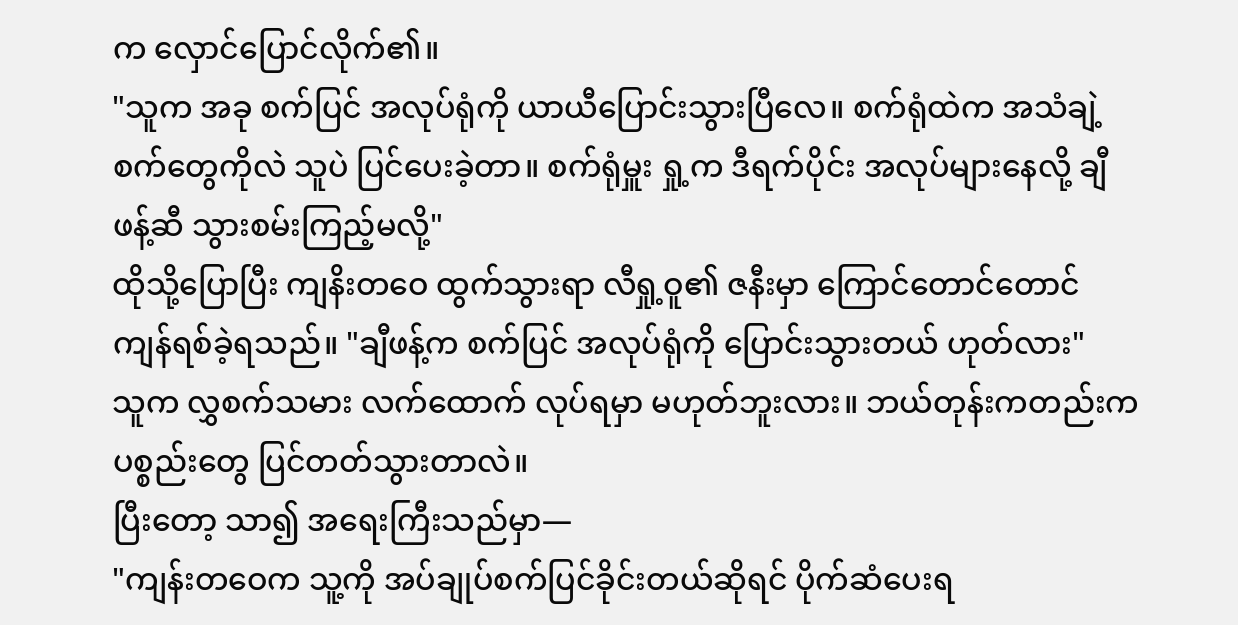က လှောင်ပြောင်လိုက်၏။
"သူက အခု စက်ပြင် အလုပ်ရုံကို ယာယီပြောင်းသွားပြီလေ။ စက်ရုံထဲက အသံချဲ့စက်တွေကိုလဲ သူပဲ ပြင်ပေးခဲ့တာ။ စက်ရုံမှူး ရှု့က ဒီရက်ပိုင်း အလုပ်များနေလို့ ချီဖန့်ဆီ သွားစမ်းကြည့်မလို့"
ထိုသို့ပြောပြီး ကျနိးတဝေ ထွက်သွားရာ လီရှု့ဝူ၏ ဇနီးမှာ ကြောင်တောင်တောင် ကျန်ရစ်ခဲ့ရသည်။ "ချီဖန့်က စက်ပြင် အလုပ်ရုံကို ပြောင်းသွားတယ် ဟုတ်လား"
သူက လွှစက်သမား လက်ထောက် လုပ်ရမှာ မဟုတ်ဘူးလား။ ဘယ်တုန်းကတည်းက ပစ္စည်းတွေ ပြင်တတ်သွားတာလဲ။
ပြီးတော့ သာ၍ အရေးကြီးသည်မှာ—
"ကျန်းတဝေက သူ့ကို အပ်ချုပ်စက်ပြင်ခိုင်းတယ်ဆိုရင် ပိုက်ဆံပေးရ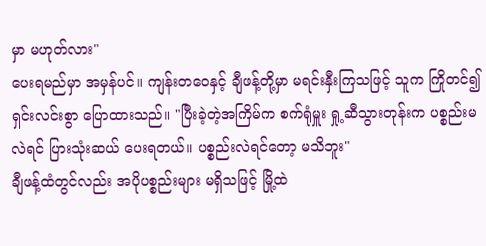မှာ မဟုတ်လား"
ပေးရမည်မှာ အမှန်ပင်။ ကျန်းတဝေနှင့် ချီဖန့်တို့မှာ မရင်းနှီးကြသဖြင့် သူက ကြိုတင်၍ ရှင်းလင်းစွာ ပြောထားသည်။ "ပြီးခဲ့တဲ့အကြိမ်က စက်ရုံမှူး ရှု့ဆီသွားတုန်းက ပစ္စည်းမလဲရင် ပြားသုံးဆယ် ပေးရတယ်။ ပစ္စည်းလဲရင်တော့ မသိဘူး"
ချီဖန့်ထံတွင်လည်း အပိုပစ္စည်းများ မရှိသဖြင့် မြို့ထဲ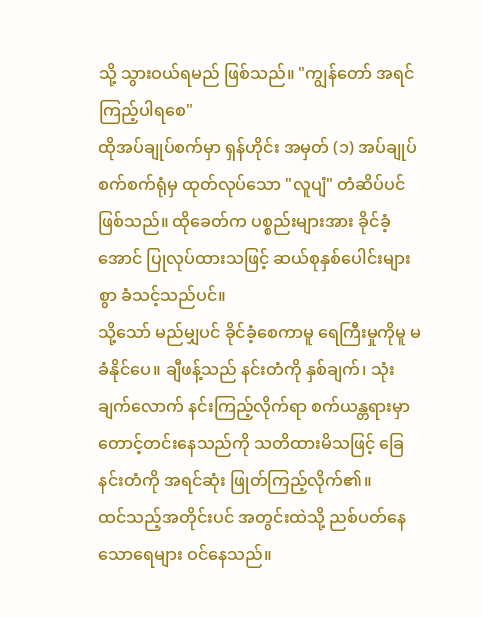သို့ သွားဝယ်ရမည် ဖြစ်သည်။ "ကျွန်တော် အရင် ကြည့်ပါရစေ"
ထိုအပ်ချုပ်စက်မှာ ရှန်ဟိုင်း အမှတ် (၁) အပ်ချုပ်စက်စက်ရုံမှ ထုတ်လုပ်သော "လူပျံ" တံဆိပ်ပင် ဖြစ်သည်။ ထိုခေတ်က ပစ္စည်းများအား ခိုင်ခံ့အောင် ပြုလုပ်ထားသဖြင့် ဆယ်စုနှစ်ပေါင်းများစွာ ခံသင့်သည်ပင်။
သို့သော် မည်မျှပင် ခိုင်ခံ့စေကာမူ ရေကြီးမှုကိုမူ မခံနိုင်ပေ။ ချီဖန့်သည် နင်းတံကို နှစ်ချက်၊ သုံးချက်လောက် နင်းကြည့်လိုက်ရာ စက်ယန္တရားမှာ တောင့်တင်းနေသည်ကို သတိထားမိသဖြင့် ခြေနင်းတံကို အရင်ဆုံး ဖြုတ်ကြည့်လိုက်၏။
ထင်သည့်အတိုင်းပင် အတွင်းထဲသို့ ညစ်ပတ်နေသောရေများ ဝင်နေသည်။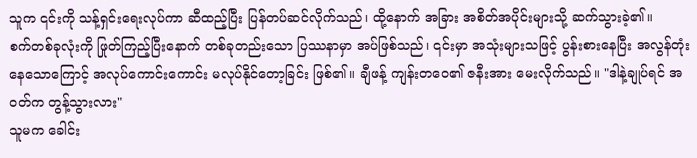သူက ၎င်းကို သန့်ရှင်းရေးလုပ်ကာ ဆီထည့်ပြီး ပြန်တပ်ဆင်လိုက်သည်၊ ထို့နောက် အခြား အစိတ်အပိုင်းများသို့ ဆက်သွားခဲ့၏။
စက်တစ်ခုလုံးကို ဖြုတ်ကြည့်ပြီးနောက် တစ်ခုတည်းသော ပြဿနာမှာ အပ်ဖြစ်သည်၊ ၎င်းမှာ အသုံးများသဖြင့် ပွန်းစားနေပြီး အလွန်တုံးနေသောကြောင့် အလုပ်ကောင်းကောင်း မလုပ်နိုင်တော့ခြင်း ဖြစ်၏။ ချီဖန့် ကျန်းတဝေ၏ ဇနီးအား မေးလိုက်သည်။ "ဒါနဲ့ချုပ်ရင် အဝတ်က တွန့်သွားလား"
သူမက ခေါင်း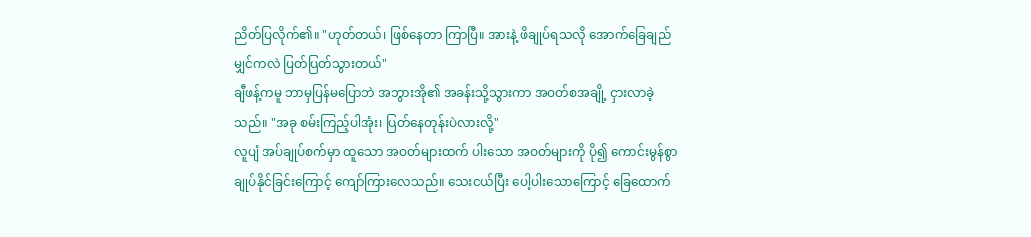ညိတ်ပြလိုက်၏။ "ဟုတ်တယ်၊ ဖြစ်နေတာ ကြာပြီ။ အားနဲ့ ဖိချုပ်ရသလို အောက်ခြေချည်မျှင်ကလဲ ပြတ်ပြတ်သွားတယ်"
ချီဖန့်ကမူ ဘာမှပြန်မပြောဘဲ အဘွားအို၏ အခန်းသို့သွားကာ အဝတ်စအချို့ ငှားလာခဲ့သည်။ "အခု စမ်းကြည့်ပါအုံး၊ ပြတ်နေတုန်းပဲလားလို့"
လူပျံ အပ်ချုပ်စက်မှာ ထူသော အဝတ်များထက် ပါးသော အဝတ်များကို ပို၍ ကောင်းမွန်စွာ ချုပ်နိုင်ခြင်းကြောင့် ကျော်ကြားလေသည်။ သေးငယ်ပြီး ပေါ့ပါးသောကြောင့် ခြေထောက်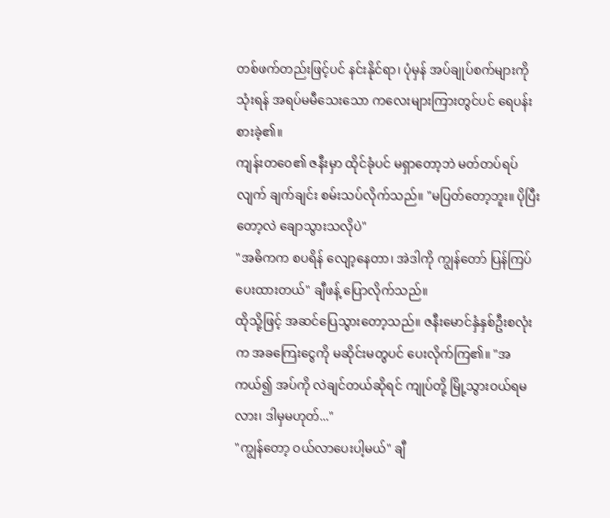တစ်ဖက်တည်းဖြင့်ပင် နင်းနိုင်ရာ၊ ပုံမှန် အပ်ချုပ်စက်များကို သုံးရန် အရပ်မမီသေးသော ကလေးများကြားတွင်ပင် ရေပန်းစားခဲ့၏။
ကျန်းတဝေ၏ ဇနီးမှာ ထိုင်ခုံပင် မရှာတော့ဘဲ မတ်တပ်ရပ်လျက် ချက်ချင်း စမ်းသပ်လိုက်သည်။ "မပြတ်တော့ဘူး။ ပိုပြီးတော့လဲ ချောသွားသလိုပဲ"
"အဓိကက စပရိန် လျော့နေတာ၊ အဲဒါကို ကျွန်တော် ပြန်ကြပ်ပေးထားတယ်" ချီဖန့် ပြောလိုက်သည်။
ထိုသို့ဖြင့် အဆင်ပြေသွားတော့သည်။ ဇနီးမောင်နှံနှစ်ဦးစလုံးက အခကြေးငွေကို မဆိုင်းမတွပင် ပေးလိုက်ကြ၏။ "အကယ်၍ အပ်ကို လဲချင်တယ်ဆိုရင် ကျုပ်တို့ မြို့သွားဝယ်ရမလား၊ ဒါမှမဟုတ်..."
"ကျွန်တော့ ဝယ်လာပေးပါ့မယ်" ချီ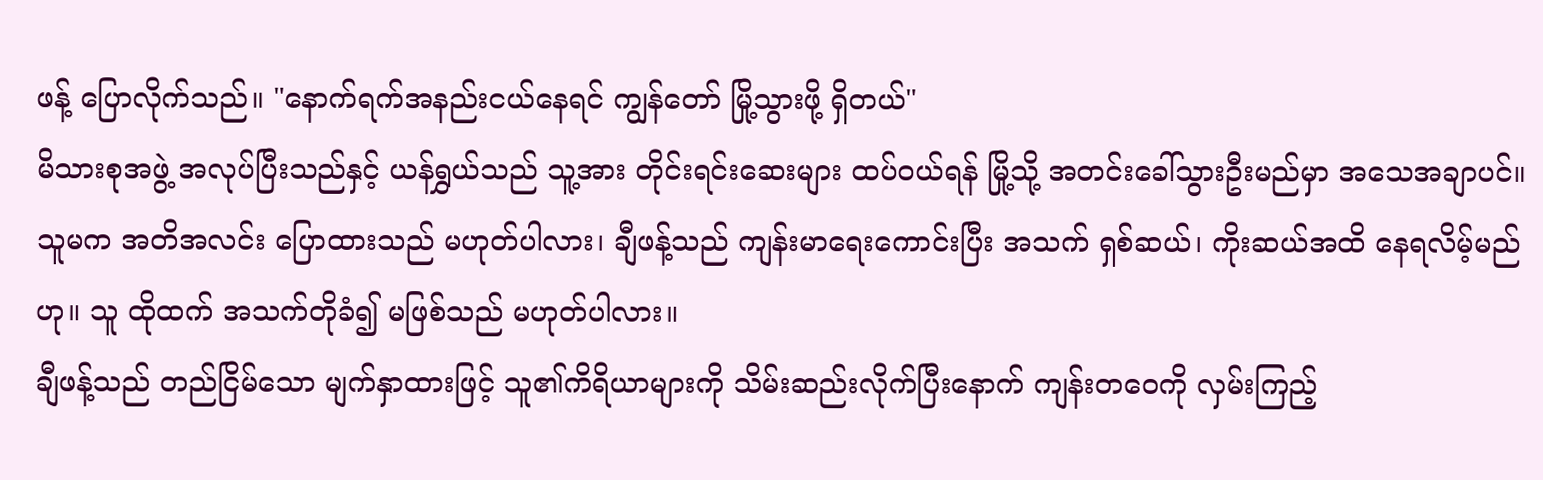ဖန့် ပြောလိုက်သည်။ "နောက်ရက်အနည်းငယ်နေရင် ကျွန်တော် မြို့သွားဖို့ ရှိတယ်"
မိသားစုအဖွဲ့ အလုပ်ပြီးသည်နှင့် ယန်ရွှယ်သည် သူ့အား တိုင်းရင်းဆေးများ ထပ်ဝယ်ရန် မြို့သို့ အတင်းခေါ်သွားဦးမည်မှာ အသေအချာပင်။
သူမက အတိအလင်း ပြောထားသည် မဟုတ်ပါလား၊ ချီဖန့်သည် ကျန်းမာရေးကောင်းပြီး အသက် ရှစ်ဆယ်၊ ကိုးဆယ်အထိ နေရလိမ့်မည်ဟု။ သူ ထိုထက် အသက်တိုခံ၍ မဖြစ်သည် မဟုတ်ပါလား။
ချီဖန့်သည် တည်ငြိမ်သော မျက်နှာထားဖြင့် သူ၏ကိရိယာများကို သိမ်းဆည်းလိုက်ပြီးနောက် ကျန်းတဝေကို လှမ်းကြည့်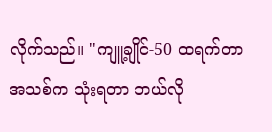လိုက်သည်။ "ကျူ့ချိုင်-50 ထရက်တာ အသစ်က သုံးရတာ ဘယ်လို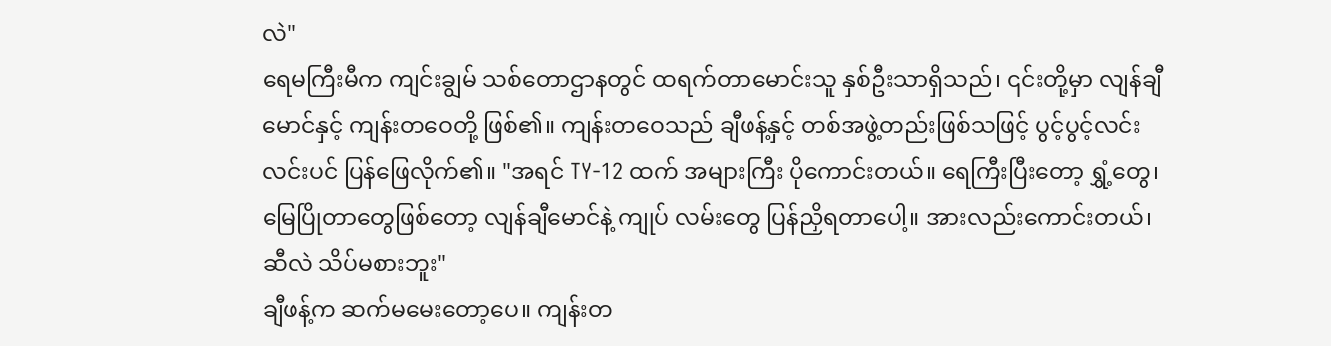လဲ"
ရေမကြီးမီက ကျင်းချွမ် သစ်တောဌာနတွင် ထရက်တာမောင်းသူ နှစ်ဦးသာရှိသည်၊ ၎င်းတို့မှာ လျန်ချီမောင်နှင့် ကျန်းတဝေတို့ ဖြစ်၏။ ကျန်းတဝေသည် ချီဖန့်နှင့် တစ်အဖွဲ့တည်းဖြစ်သဖြင့် ပွင့်ပွင့်လင်းလင်းပင် ပြန်ဖြေလိုက်၏။ "အရင် TY-12 ထက် အများကြီး ပိုကောင်းတယ်။ ရေကြီးပြီးတော့ ရွှံ့တွေ၊ မြေပြိုတာတွေဖြစ်တော့ လျန်ချီမောင်နဲ့ ကျုပ် လမ်းတွေ ပြန်ညှိရတာပေါ့။ အားလည်းကောင်းတယ်၊ ဆီလဲ သိပ်မစားဘူး"
ချီဖန့်က ဆက်မမေးတော့ပေ။ ကျန်းတ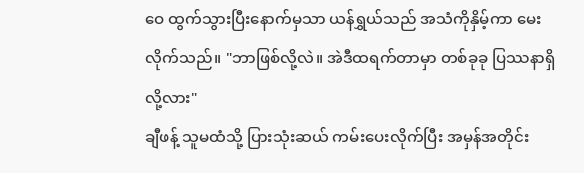ဝေ ထွက်သွားပြီးနောက်မှသာ ယန်ရွှယ်သည် အသံကိုနှိမ့်ကာ မေးလိုက်သည်။ "ဘာဖြစ်လို့လဲ။ အဲဒီထရက်တာမှာ တစ်ခုခု ပြဿနာရှိလို့လား"
ချီဖန့် သူမထံသို့ ပြားသုံးဆယ် ကမ်းပေးလိုက်ပြီး အမှန်အတိုင်း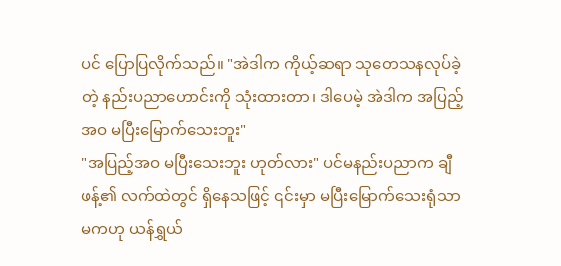ပင် ပြောပြလိုက်သည်။ "အဲဒါက ကိုယ့်ဆရာ သုတေသနလုပ်ခဲ့တဲ့ နည်းပညာဟောင်းကို သုံးထားတာ၊ ဒါပေမဲ့ အဲဒါက အပြည့်အဝ မပြီးမြောက်သေးဘူး"
"အပြည့်အဝ မပြီးသေးဘူး ဟုတ်လား" ပင်မနည်းပညာက ချီဖန့်၏ လက်ထဲတွင် ရှိနေသဖြင့် ၎င်းမှာ မပြီးမြောက်သေးရုံသာမကဟု ယန်ရွှယ်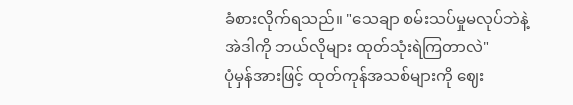ခံစားလိုက်ရသည်။ "သေချာ စမ်းသပ်မှုမလုပ်ဘဲနဲ့ အဲဒါကို ဘယ်လိုများ ထုတ်သုံးရဲကြတာလဲ"
ပုံမှန်အားဖြင့် ထုတ်ကုန်အသစ်များကို ဈေး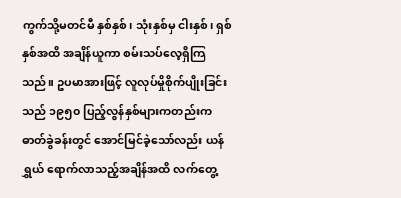ကွက်သို့မတင်မီ နှစ်နှစ်၊ သုံးနှစ်မှ ငါးနှစ်၊ ရှစ်နှစ်အထိ အချိန်ယူကာ စမ်းသပ်လေ့ရှိကြသည်။ ဥပမာအားဖြင့် လူလုပ်မှိုစိုက်ပျိုးခြင်းသည် ၁၉၅၀ ပြည့်လွန်နှစ်များကတည်းက ဓာတ်ခွဲခန်းတွင် အောင်မြင်ခဲ့သော်လည်း ယန်ရွှယ် ရောက်လာသည့်အချိန်အထိ လက်တွေ့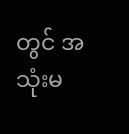တွင် အသုံးမ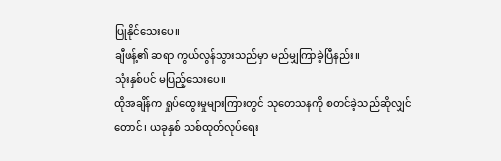ပြုနိုင်သေးပေ။
ချီဖန့်၏ ဆရာ ကွယ်လွန်သွားသည်မှာ မည်မျှကြာခဲ့ပြီနည်း။
သုံးနှစ်ပင် မပြည့်သေးပေ။
ထိုအချိန်က ရှုပ်ထွေးမှုများကြားတွင် သုတေသနကို စတင်ခဲ့သည်ဆိုလျှင်တောင်၊ ယခုနှစ် သစ်ထုတ်လုပ်ရေး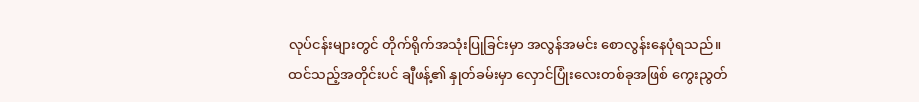လုပ်ငန်းများတွင် တိုက်ရိုက်အသုံးပြုခြင်းမှာ အလွန်အမင်း စောလွန်းနေပုံရသည်။
ထင်သည့်အတိုင်းပင် ချီဖန့်၏ နှုတ်ခမ်းမှာ လှောင်ပြုံးလေးတစ်ခုအဖြစ် ကွေးညွတ်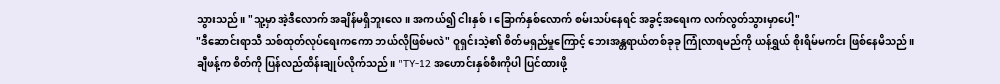သွားသည်။ "သူ့မှာ အဲ့ဒီလောက် အချိန်မရှိဘူးလေ။ အကယ်၍ ငါးနှစ်၊ ခြောက်နှစ်လောက် စမ်းသပ်နေရင် အခွင့်အရေးက လက်လွတ်သွားမှာပေါ့"
"ဒီဆောင်းရာသီ သစ်ထုတ်လုပ်ရေးကကော ဘယ်လိုဖြစ်မလဲ" ဝူရှင်းသဲ့၏ စိတ်မရှည်မှုကြောင့် ဘေးအန္တရာယ်တစ်ခုခု ကြုံလာရမည်ကို ယန်ရွှယ် စိုးရိမ်မကင်း ဖြစ်နေမိသည်။
ချီဖန့်က စိတ်ကို ပြန်လည်ထိန်းချုပ်လိုက်သည်။ "TY-12 အဟောင်းနှစ်စီးကိုပါ ပြင်ထားဖို့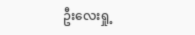ဦးလေးရှု့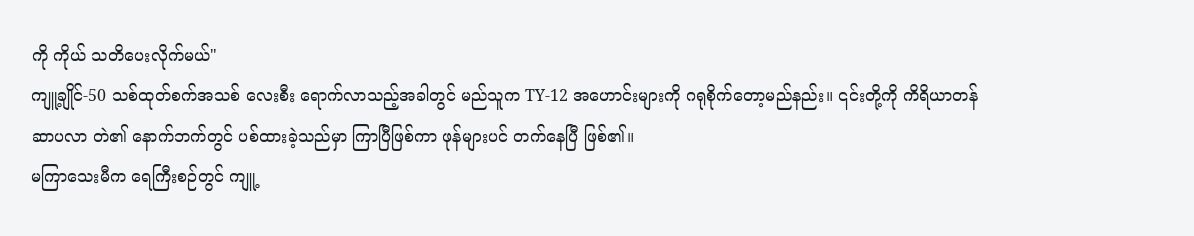ကို ကိုယ် သတိပေးလိုက်မယ်"
ကျူ့ချိုင်-50 သစ်ထုတ်စက်အသစ် လေးစီး ရောက်လာသည့်အခါတွင် မည်သူက TY-12 အဟောင်းများကို ဂရုစိုက်တော့မည်နည်း။ ၎င်းတို့ကို ကိရိယာတန်ဆာပလာ တဲ၏ နောက်ဘက်တွင် ပစ်ထားခဲ့သည်မှာ ကြာပြီဖြစ်ကာ ဖုန်များပင် တက်နေပြီ ဖြစ်၏။
မကြာသေးမီက ရေကြီးစဉ်တွင် ကျူ့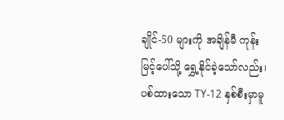ချိုင်-50 များကို အချိန်မီ ကုန်းမြင့်ပေါ်သို့ ရွှေ့နိုင်ခဲ့သော်လည်း၊ ပစ်ထားသော TY-12 နှစ်စီးမှာမူ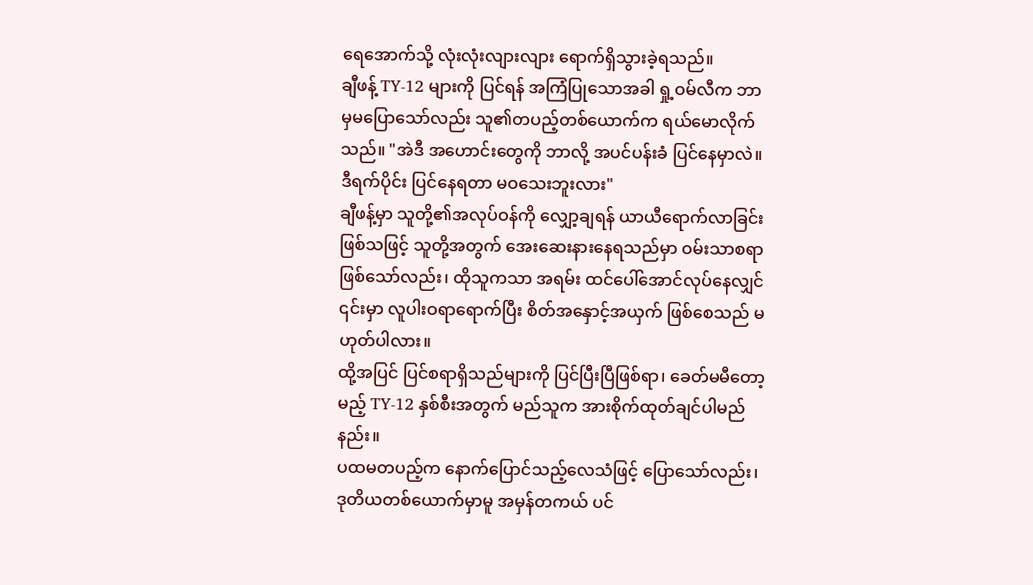ရေအောက်သို့ လုံးလုံးလျားလျား ရောက်ရှိသွားခဲ့ရသည်။
ချီဖန့် TY-12 များကို ပြင်ရန် အကြံပြုသောအခါ ရှု့ဝမ်လီက ဘာမှမပြောသော်လည်း သူ၏တပည့်တစ်ယောက်က ရယ်မောလိုက်သည်။ "အဲဒီ အဟောင်းတွေကို ဘာလို့ အပင်ပန်းခံ ပြင်နေမှာလဲ။ ဒီရက်ပိုင်း ပြင်နေရတာ မဝသေးဘူးလား"
ချီဖန့်မှာ သူတို့၏အလုပ်ဝန်ကို လျှော့ချရန် ယာယီရောက်လာခြင်းဖြစ်သဖြင့် သူတို့အတွက် အေးဆေးနားနေရသည်မှာ ဝမ်းသာစရာဖြစ်သော်လည်း၊ ထိုသူကသာ အရမ်း ထင်ပေါ်အောင်လုပ်နေလျှင် ၎င်းမှာ လူပါးဝရာရောက်ပြီး စိတ်အနှောင့်အယှက် ဖြစ်စေသည် မဟုတ်ပါလား။
ထို့အပြင် ပြင်စရာရှိသည်များကို ပြင်ပြီးပြီဖြစ်ရာ၊ ခေတ်မမီတော့မည့် TY-12 နှစ်စီးအတွက် မည်သူက အားစိုက်ထုတ်ချင်ပါမည်နည်း။
ပထမတပည့်က နောက်ပြောင်သည့်လေသံဖြင့် ပြောသော်လည်း၊ ဒုတိယတစ်ယောက်မှာမူ အမှန်တကယ် ပင်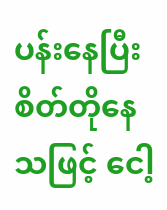ပန်းနေပြီး စိတ်တိုနေသဖြင့် ငေါ့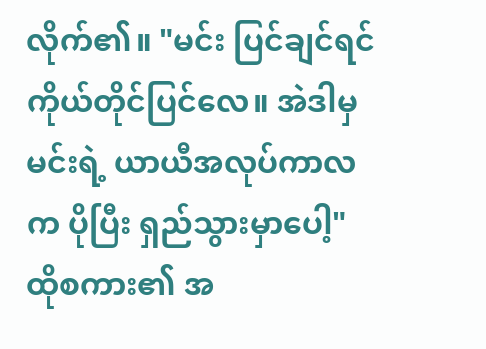လိုက်၏။ "မင်း ပြင်ချင်ရင် ကိုယ်တိုင်ပြင်လေ။ အဲဒါမှ မင်းရဲ့ ယာယီအလုပ်ကာလက ပိုပြီး ရှည်သွားမှာပေါ့"
ထိုစကား၏ အ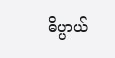ဓိပ္ပာယ်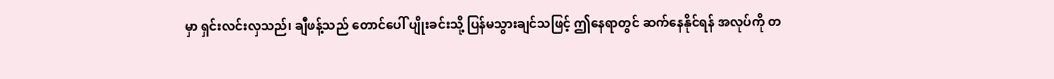မှာ ရှင်းလင်းလှသည်၊ ချီဖန့်သည် တောင်ပေါ် ပျိုးခင်းသို့ ပြန်မသွားချင်သဖြင့် ဤနေရာတွင် ဆက်နေနိုင်ရန် အလုပ်ကို တ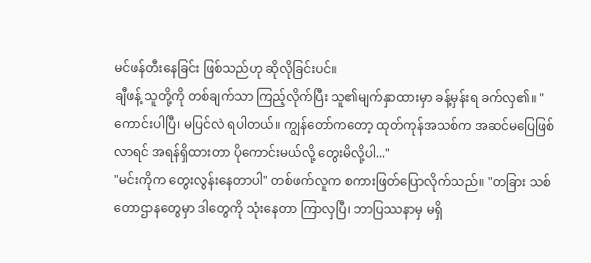မင်ဖန်တီးနေခြင်း ဖြစ်သည်ဟု ဆိုလိုခြင်းပင်။
ချီဖန့် သူတို့ကို တစ်ချက်သာ ကြည့်လိုက်ပြီး သူ၏မျက်နှာထားမှာ ခန့်မှန်းရ ခက်လှ၏။ "ကောင်းပါပြီ၊ မပြင်လဲ ရပါတယ်။ ကျွန်တော်ကတော့ ထုတ်ကုန်အသစ်က အဆင်မပြေဖြစ်လာရင် အရန်ရှိထားတာ ပိုကောင်းမယ်လို့ တွေးမိလို့ပါ..."
"မင်းကိုက တွေးလွန်းနေတာပါ" တစ်ဖက်လူက စကားဖြတ်ပြောလိုက်သည်။ "တခြား သစ်တောဌာနတွေမှာ ဒါတွေကို သုံးနေတာ ကြာလှပြီ၊ ဘာပြဿနာမှ မရှိ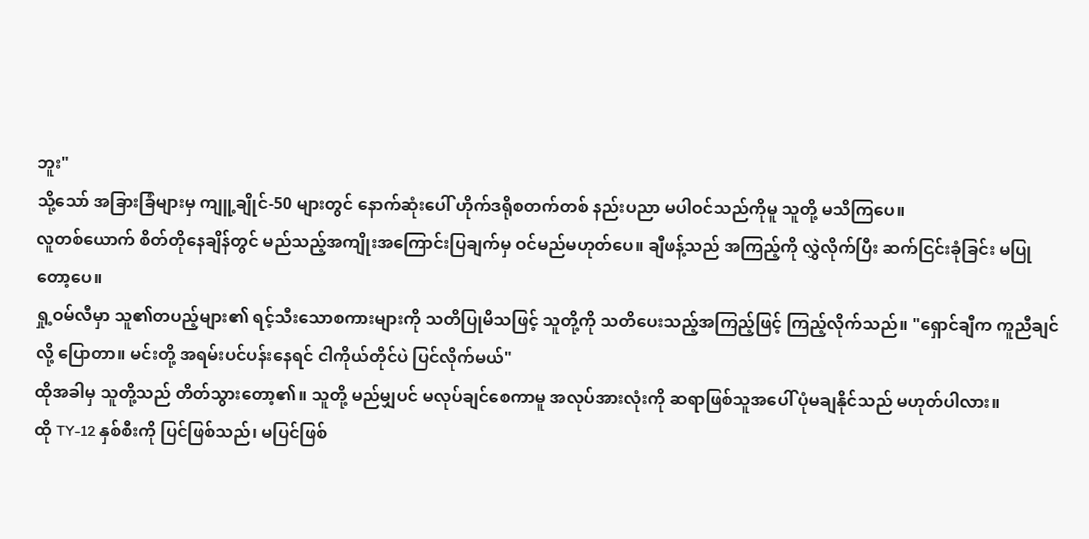ဘူး"
သို့သော် အခြားခြံများမှ ကျူ့ချိုင်-50 များတွင် နောက်ဆုံးပေါ် ဟိုက်ဒရိုစတက်တစ် နည်းပညာ မပါဝင်သည်ကိုမူ သူတို့ မသိကြပေ။
လူတစ်ယောက် စိတ်တိုနေချိန်တွင် မည်သည့်အကျိုးအကြောင်းပြချက်မှ ဝင်မည်မဟုတ်ပေ။ ချီဖန့်သည် အကြည့်ကို လွှဲလိုက်ပြီး ဆက်ငြင်းခုံခြင်း မပြုတော့ပေ။
ရှု့ဝမ်လီမှာ သူ၏တပည့်များ၏ ရင့်သီးသောစကားများကို သတိပြုမိသဖြင့် သူတို့ကို သတိပေးသည့်အကြည့်ဖြင့် ကြည့်လိုက်သည်။ "ရှောင်ချီက ကူညီချင်လို့ ပြောတာ။ မင်းတို့ အရမ်းပင်ပန်းနေရင် ငါကိုယ်တိုင်ပဲ ပြင်လိုက်မယ်"
ထိုအခါမှ သူတို့သည် တိတ်သွားတော့၏။ သူတို့ မည်မျှပင် မလုပ်ချင်စေကာမူ အလုပ်အားလုံးကို ဆရာဖြစ်သူအပေါ် ပုံမချနိုင်သည် မဟုတ်ပါလား။
ထို TY-12 နှစ်စီးကို ပြင်ဖြစ်သည်၊ မပြင်ဖြစ်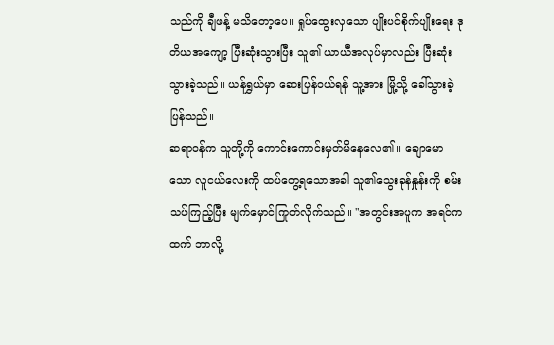သည်ကို ချီဖန့် မသိတော့ပေ။ ရှုပ်ထွေးလှသော ပျိုးပင်စိုက်ပျိုးရေး ဒုတိယအကျော့ ပြီးဆုံးသွားပြီး သူ၏ ယာယီအလုပ်မှာလည်း ပြီးဆုံးသွားခဲ့သည်။ ယန်ရွှယ်မှာ ဆေးပြန်ဝယ်ရန် သူ့အား မြို့သို့ ခေါ်သွားခဲ့ပြန်သည်။
ဆရာဝန်က သူတို့ကို ကောင်းကောင်းမှတ်မိနေလေ၏။ ချောမောသော လူငယ်လေးကို ထပ်တွေ့ရသောအခါ သူ၏သွေးခုန်နှုန်းကို စမ်းသပ်ကြည့်ပြီး မျက်မှောင်ကြုတ်လိုက်သည်။ "အတွင်းအပူက အရင်ကထက် ဘာလို့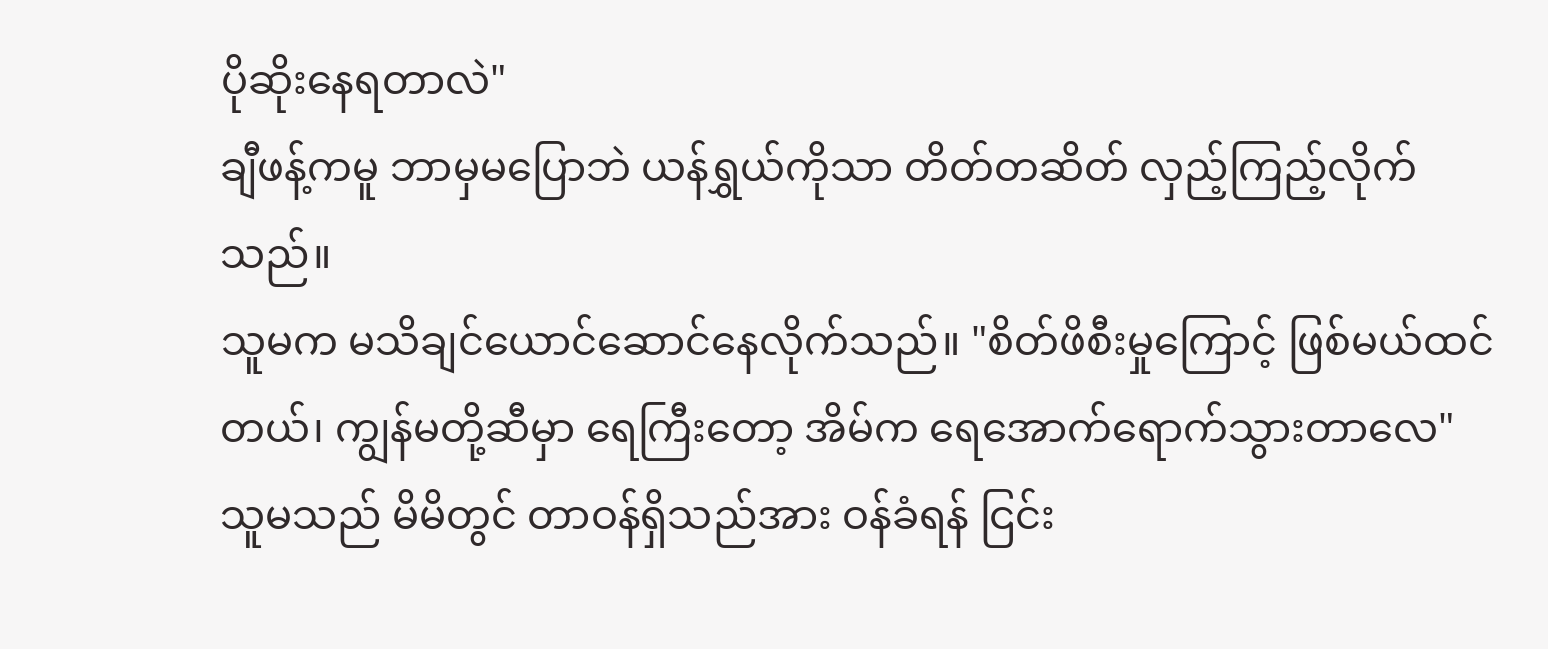ပိုဆိုးနေရတာလဲ"
ချီဖန့်ကမူ ဘာမှမပြောဘဲ ယန်ရွှယ်ကိုသာ တိတ်တဆိတ် လှည့်ကြည့်လိုက်သည်။
သူမက မသိချင်ယောင်ဆောင်နေလိုက်သည်။ "စိတ်ဖိစီးမှုကြောင့် ဖြစ်မယ်ထင်တယ်၊ ကျွန်မတို့ဆီမှာ ရေကြီးတော့ အိမ်က ရေအောက်ရောက်သွားတာလေ"
သူမသည် မိမိတွင် တာဝန်ရှိသည်အား ဝန်ခံရန် ငြင်း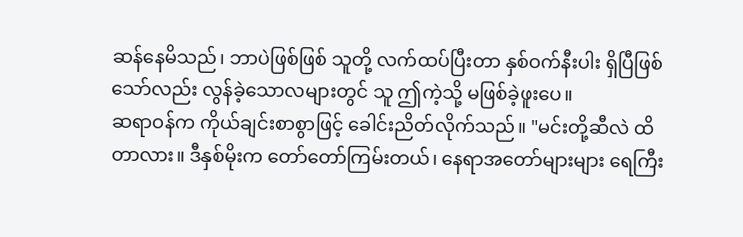ဆန်နေမိသည်၊ ဘာပဲဖြစ်ဖြစ် သူတို့ လက်ထပ်ပြီးတာ နှစ်ဝက်နီးပါး ရှိပြီဖြစ်သော်လည်း လွန်ခဲ့သောလများတွင် သူ ဤကဲ့သို့ မဖြစ်ခဲ့ဖူးပေ။
ဆရာဝန်က ကိုယ်ချင်းစာစွာဖြင့် ခေါင်းညိတ်လိုက်သည်။ "မင်းတို့ဆီလဲ ထိတာလား။ ဒီနှစ်မိုးက တော်တော်ကြမ်းတယ်၊ နေရာအတော်များများ ရေကြီး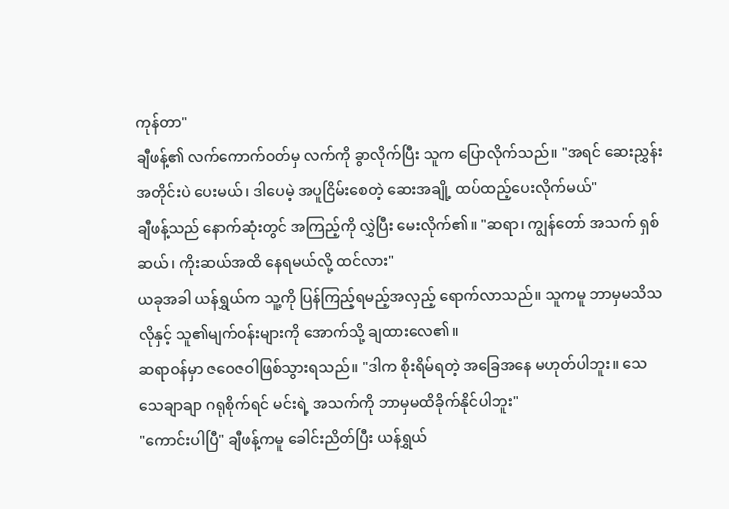ကုန်တာ"
ချီဖန့်၏ လက်ကောက်ဝတ်မှ လက်ကို ခွာလိုက်ပြီး သူက ပြောလိုက်သည်။ "အရင် ဆေးညွှန်းအတိုင်းပဲ ပေးမယ်၊ ဒါပေမဲ့ အပူငြိမ်းစေတဲ့ ဆေးအချို့ ထပ်ထည့်ပေးလိုက်မယ်"
ချီဖန့်သည် နောက်ဆုံးတွင် အကြည့်ကို လွှဲပြီး မေးလိုက်၏။ "ဆရာ၊ ကျွန်တော် အသက် ရှစ်ဆယ်၊ ကိုးဆယ်အထိ နေရမယ်လို့ ထင်လား"
ယခုအခါ ယန်ရွှယ်က သူ့ကို ပြန်ကြည့်ရမည့်အလှည့် ရောက်လာသည်။ သူကမူ ဘာမှမသိသလိုနှင့် သူ၏မျက်ဝန်းများကို အောက်သို့ ချထားလေ၏။
ဆရာဝန်မှာ ဇဝေဇဝါဖြစ်သွားရသည်။ "ဒါက စိုးရိမ်ရတဲ့ အခြေအနေ မဟုတ်ပါဘူး။ သေသေချာချာ ဂရုစိုက်ရင် မင်းရဲ့ အသက်ကို ဘာမှမထိခိုက်နိုင်ပါဘူး"
"ကောင်းပါပြီ" ချီဖန့်ကမူ ခေါင်းညိတ်ပြီး ယန်ရွှယ်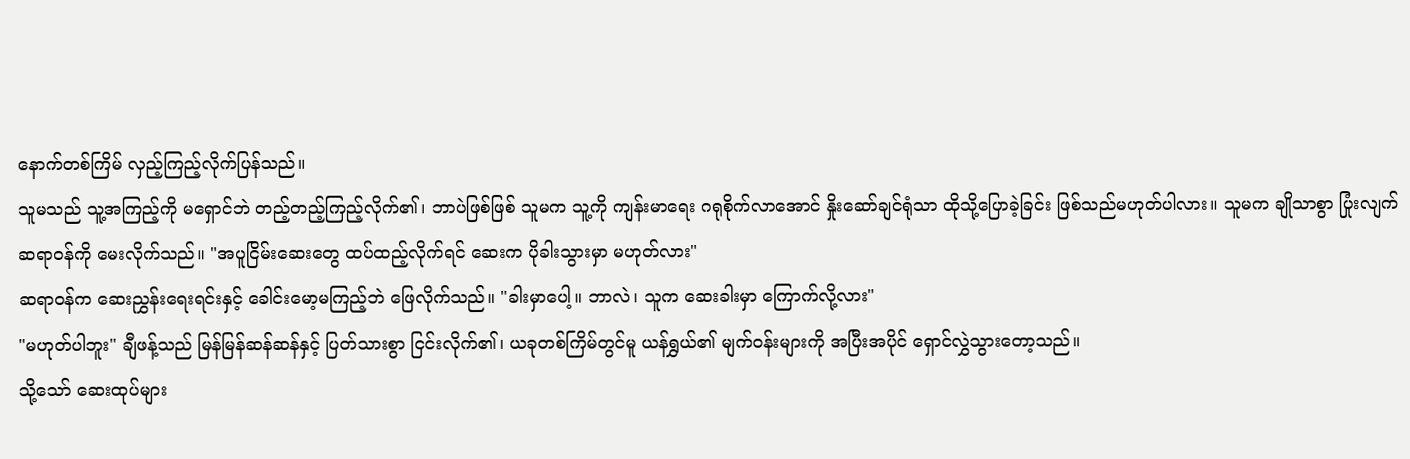နောက်တစ်ကြိမ် လှည့်ကြည့်လိုက်ပြန်သည်။
သူမသည် သူ့အကြည့်ကို မရှောင်ဘဲ တည့်တည့်ကြည့်လိုက်၏၊ ဘာပဲဖြစ်ဖြစ် သူမက သူ့ကို ကျန်းမာရေး ဂရုစိုက်လာအောင် နှိုးဆော်ချင်ရုံသာ ထိုသို့ပြောခဲ့ခြင်း ဖြစ်သည်မဟုတ်ပါလား။ သူမက ချိုသာစွာ ပြုံးလျက် ဆရာဝန်ကို မေးလိုက်သည်။ "အပူငြိမ်းဆေးတွေ ထပ်ထည့်လိုက်ရင် ဆေးက ပိုခါးသွားမှာ မဟုတ်လား"
ဆရာဝန်က ဆေးညွှန်းရေးရင်းနှင့် ခေါင်းမော့မကြည့်ဘဲ ဖြေလိုက်သည်။ "ခါးမှာပေါ့။ ဘာလဲ၊ သူက ဆေးခါးမှာ ကြောက်လို့လား"
"မဟုတ်ပါဘူး" ချီဖန့်သည် မြန်မြန်ဆန်ဆန်နှင့် ပြတ်သားစွာ ငြင်းလိုက်၏၊ ယခုတစ်ကြိမ်တွင်မူ ယန်ရွှယ်၏ မျက်ဝန်းများကို အပြီးအပိုင် ရှောင်လွှဲသွားတော့သည်။
သို့သော် ဆေးထုပ်များ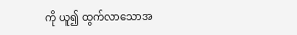ကို ယူ၍ ထွက်လာသောအ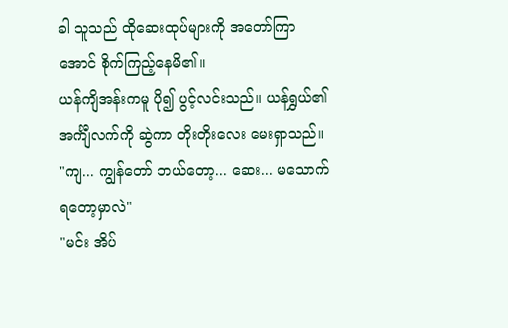ခါ သူသည် ထိုဆေးထုပ်များကို အတော်ကြာအောင် စိုက်ကြည့်နေမိ၏။
ယန်ကျိအန်းကမူ ပို၍ ပွင့်လင်းသည်။ ယန်ရွှယ်၏ အင်္ကျီလက်ကို ဆွဲကာ တိုးတိုးလေး မေးရှာသည်။ "ကျ... ကျွန်တော် ဘယ်တော့... ဆေး... မသောက်ရတော့မှာလဲ"
"မင်း အိပ်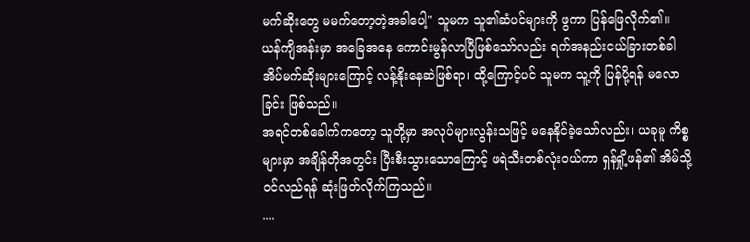မက်ဆိုးတွေ မမက်တော့တဲ့အခါပေါ့" သူမက သူ၏ဆံပင်များကို ဖွကာ ပြန်ဖြေလိုက်၏။
ယန်ကျိအန်းမှာ အခြေအနေ ကောင်းမွန်လာပြီဖြစ်သော်လည်း ရက်အနည်းငယ်ခြားတစ်ခါ အိပ်မက်ဆိုးများကြောင့် လန့်နိုးနေဆဲဖြစ်ရာ၊ ထို့ကြောင့်ပင် သူမက သူ့ကို ပြန်ပို့ရန် မလောခြင်း ဖြစ်သည်။
အရင်တစ်ခေါက်ကတော့ သူတို့မှာ အလုပ်များလွန်းသဖြင့် မနေနိုင်ခဲ့သော်လည်း၊ ယခုမူ ကိစ္စများမှာ အချိန်တိုအတွင်း ပြီးစီးသွားသောကြောင့် ဖရဲသီးတစ်လုံးဝယ်ကာ ရှန်ရှို့ဖန်၏ အိမ်သို့ ဝင်လည်ရန် ဆုံးဖြတ်လိုက်ကြသည်။
....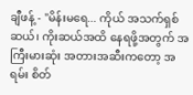ချီဖန့် - "မိန်းမရေ... ကိုယ် အသက်ရှစ်ဆယ်၊ ကိုးဆယ်အထိ နေရဖို့အတွက် အကြီးမားဆုံး အတားအဆီးကတော့ အရမ်း စိတ်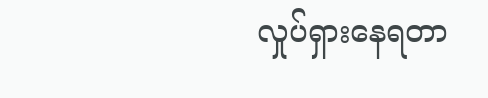လှုပ်ရှားနေရတာ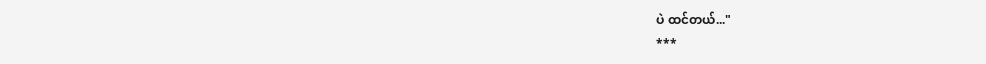ပဲ ထင်တယ်..."
***